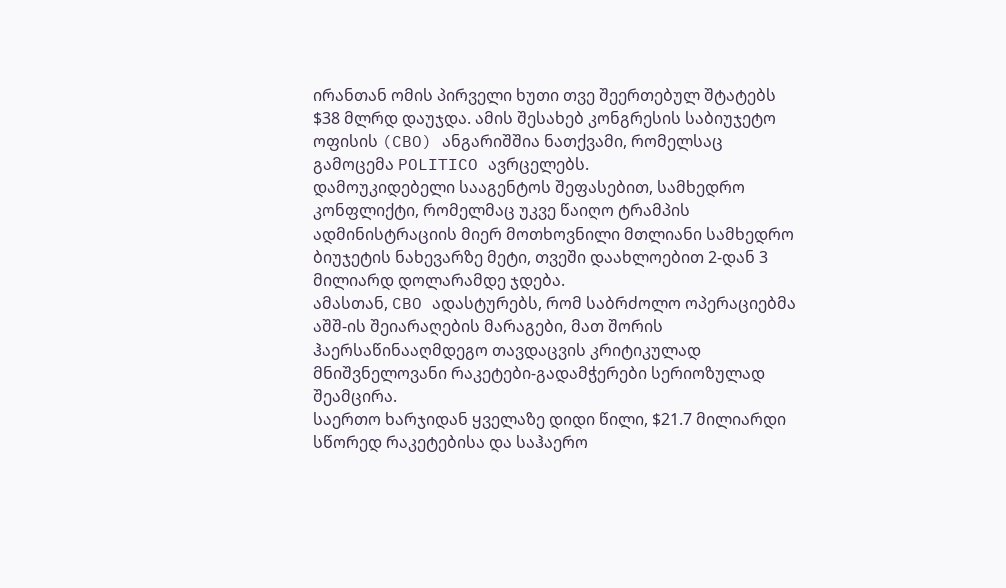ირანთან ომის პირველი ხუთი თვე შეერთებულ შტატებს $38 მლრდ დაუჯდა. ამის შესახებ კონგრესის საბიუჯეტო ოფისის (CBO) ანგარიშშია ნათქვამი, რომელსაც გამოცემა POLITICO ავრცელებს.
დამოუკიდებელი სააგენტოს შეფასებით, სამხედრო კონფლიქტი, რომელმაც უკვე წაიღო ტრამპის ადმინისტრაციის მიერ მოთხოვნილი მთლიანი სამხედრო ბიუჯეტის ნახევარზე მეტი, თვეში დაახლოებით 2-დან 3 მილიარდ დოლარამდე ჯდება.
ამასთან, CBO ადასტურებს, რომ საბრძოლო ოპერაციებმა აშშ-ის შეიარაღების მარაგები, მათ შორის ჰაერსაწინააღმდეგო თავდაცვის კრიტიკულად მნიშვნელოვანი რაკეტები-გადამჭერები სერიოზულად შეამცირა.
საერთო ხარჯიდან ყველაზე დიდი წილი, $21.7 მილიარდი სწორედ რაკეტებისა და საჰაერო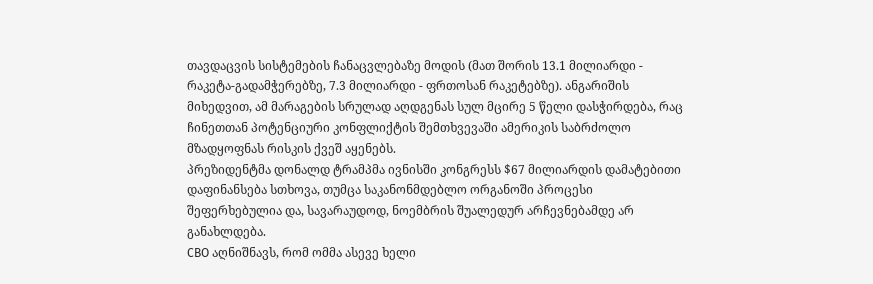თავდაცვის სისტემების ჩანაცვლებაზე მოდის (მათ შორის 13.1 მილიარდი - რაკეტა-გადამჭერებზე, 7.3 მილიარდი - ფრთოსან რაკეტებზე). ანგარიშის მიხედვით, ამ მარაგების სრულად აღდგენას სულ მცირე 5 წელი დასჭირდება, რაც ჩინეთთან პოტენციური კონფლიქტის შემთხვევაში ამერიკის საბრძოლო მზადყოფნას რისკის ქვეშ აყენებს.
პრეზიდენტმა დონალდ ტრამპმა ივნისში კონგრესს $67 მილიარდის დამატებითი დაფინანსება სთხოვა, თუმცა საკანონმდებლო ორგანოში პროცესი შეფერხებულია და, სავარაუდოდ, ნოემბრის შუალედურ არჩევნებამდე არ განახლდება.
CBO აღნიშნავს, რომ ომმა ასევე ხელი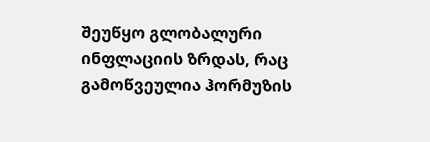შეუწყო გლობალური ინფლაციის ზრდას, რაც გამოწვეულია ჰორმუზის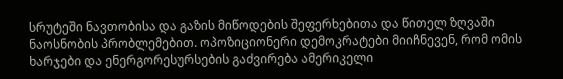სრუტეში ნავთობისა და გაზის მიწოდების შეფერხებითა და წითელ ზღვაში ნაოსნობის პრობლემებით. ოპოზიციონერი დემოკრატები მიიჩნევენ, რომ ომის ხარჯები და ენერგორესურსების გაძვირება ამერიკელი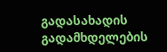გადასახადის გადამხდელების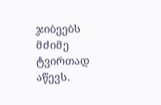ჯიბეებს მძიმე ტვირთად აწევს.